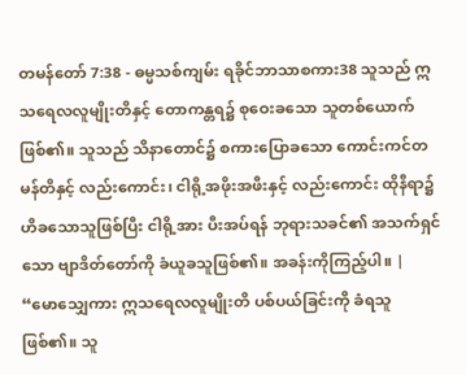တမန်တော် 7:38 - ဓမ္မသစ်ကျမ်း ရခိုင်ဘာသာစကား38 သူသည် ဣသရေလလူမျိုးတိနှင့် တောကန္တရ၌ စုဝေးခသော သူတစ်ယောက်ဖြစ်၏။ သူသည် သိနာတောင်၌ စကားပြောခသော ကောင်းကင်တမန်တိနှင့် လည်းကောင်း၊ ငါရို့အဖိုးအဖီးနှင့် လည်းကောင်း ထိုနီရာ၌ဟိခသောသူဖြစ်ပြီး ငါရို့အား ပီးအပ်ရန် ဘုရားသခင်၏ အသက်ရှင်သော ဗျာဒိတ်တော်ကို ခံယူခသူဖြစ်၏။ အခန်းကိုကြည့်ပါ။ |
“မောသျှေကား ဣသရေလလူမျိုးတိ ပစ်ပယ်ခြင်းကို ခံရသူဖြစ်၏။ သူ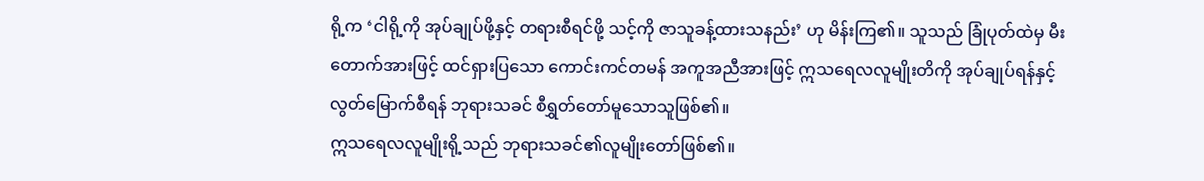ရို့က ‘ငါရို့ကို အုပ်ချုပ်ဖို့နှင့် တရားစီရင်ဖို့ သင့်ကို ဇာသူခန့်ထားသနည်း’ ဟု မိန်းကြ၏။ သူသည် ခြုံပုတ်ထဲမှ မီးတောက်အားဖြင့် ထင်ရှားပြသော ကောင်းကင်တမန် အကူအညီအားဖြင့် ဣသရေလလူမျိုးတိကို အုပ်ချုပ်ရန်နှင့် လွတ်မြောက်စီရန် ဘုရားသခင် စီရွှတ်တော်မူသောသူဖြစ်၏။
ဣသရေလလူမျိုးရို့သည် ဘုရားသခင်၏လူမျိုးတော်ဖြစ်၏။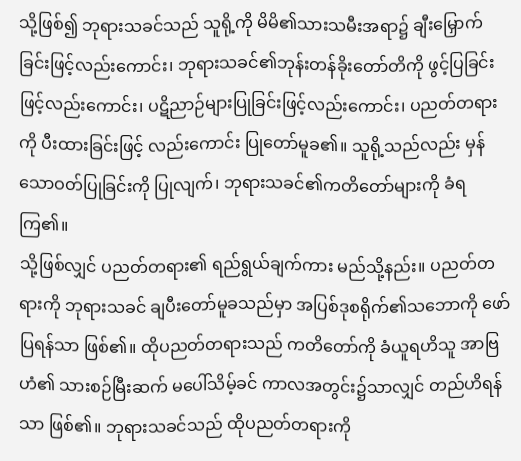သို့ဖြစ်၍ ဘုရားသခင်သည် သူရို့ကို မိမိ၏သားသမီးအရာ၌ ချီးမြှောက်ခြင်းဖြင့်လည်းကောင်း၊ ဘုရားသခင်၏ဘုန်းတန်ခိုးတော်တိကို ဖွင့်ပြခြင်းဖြင့်လည်းကောင်း၊ ပဋိညာဉ်များပြုခြင်းဖြင့်လည်းကောင်း၊ ပညတ်တရားကို ပီးထားခြင်းဖြင့် လည်းကောင်း ပြုတော်မူခ၏။ သူရို့သည်လည်း မှန်သောဝတ်ပြုခြင်းကို ပြုလျက်၊ ဘုရားသခင်၏ကတိတော်များကို ခံရကြ၏။
သို့ဖြစ်လျှင် ပညတ်တရား၏ ရည်ရွယ်ချက်ကား မည်သို့နည်း။ ပညတ်တရားကို ဘုရားသခင် ချပီးတော်မူခသည်မှာ အပြစ်ဒုစရိုက်၏သဘောကို ဖော်ပြရန်သာ ဖြစ်၏။ ထိုပညတ်တရားသည် ကတိတော်ကို ခံယူရဟိသူ အာဗြဟံ၏ သားစဉ်မြီးဆက် မပေါ်သိမ့်ခင် ကာလအတွင်း၌သာလျှင် တည်ဟိရန်သာ ဖြစ်၏။ ဘုရားသခင်သည် ထိုပညတ်တရားကို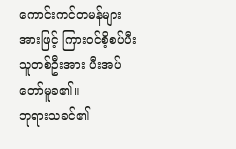ကောင်းကင်တမန်များအားဖြင့် ကြားဝင်စိ့စပ်ပီးသူတစ်ဦးအား ပီးအပ်တော်မူခ၏။
ဘုရားသခင်၏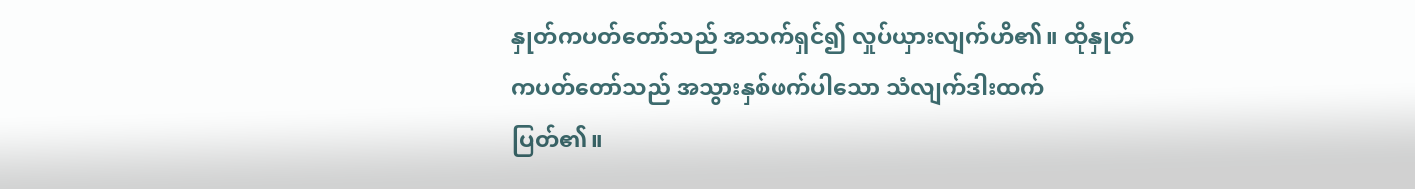နှုတ်ကပတ်တော်သည် အသက်ရှင်၍ လှုပ်ယှားလျက်ဟိ၏။ ထိုနှုတ်ကပတ်တော်သည် အသွားနှစ်ဖက်ပါသော သံလျက်ဒါးထက် ပြတ်၏။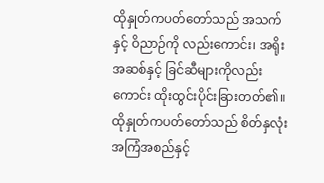ထိုနှုတ်ကပတ်တော်သည် အသက်နှင့် ဝိညာဉ်ကို လည်းကောင်း၊ အရိုးအဆစ်နှင့် ခြင်ဆီများကိုလည်းကောင်း ထိုးထွင်းပိုင်းခြားတတ်၏။ ထိုနှုတ်ကပတ်တော်သည် စိတ်နှလုံးအကြံအစည်နှင့်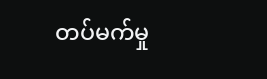တပ်မက်မှု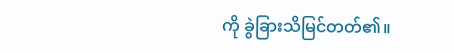ကို ခွဲခြားသိမြင်တတ်၏။